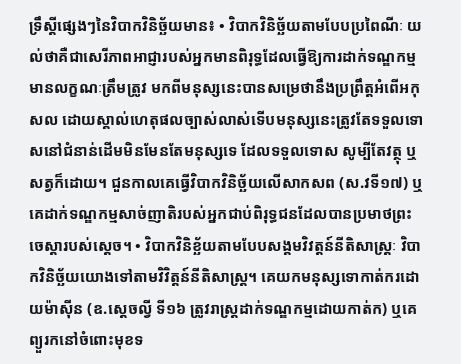ទ្រឹស្តីផ្សេងៗនៃវិបាកវិនិច្ឆ័យមាន៖ • វិបាកវិនិច្ឆ័យតាមបែបប្រពៃណីៈ យល់ថាគឺជាសេរីភាពអាជ្ញារបស់អ្នកមានពិរុទ្ធដែលធ្វើឱ្យការដាក់ទណ្ឌកម្មមានលក្ខណៈត្រឹមត្រូវ មកពីមនុស្សនេះបានសម្រេថានឹងប្រព្រឹត្តអំពើអកុសល ដោយស្គាល់ហេតុផលច្បាស់លាស់ទើបមនុស្សនេះត្រូវតែទទួលទោសនៅជំនាន់ដើមមិនមែនតែមនុស្សទេ ដែលទទួលទោស សូម្បីតែវត្ថុ ឬសត្វក៏ដោយ។ ជួនកាលគេធ្វើវិបាកវិនិច្ឆ័យលើសាកសព (ស.វទី១៧) ឬគេដាក់ទណ្ឌកម្មសាច់ញាតិរបស់អ្នកជាប់ពិរុទ្ធជនដែលបានប្រមាថព្រះចេស្តារបស់ស្តេច។ • វិបាកវិនិខ្ឆ័យតាមបែបសង្គមវិវត្តន៍នីតិសាស្ត្រៈ វិបាកវិនិច្ឆ័យយោងទៅតាមវិវិត្តន៍នីតិសាស្ត្រ។ គេយកមនុស្សទោកាត់ករដោយម៉ាស៊ីន (ឧ.ស្តេចល្វី ទី១៦ ត្រូវរាស្ត្រដាក់ទណ្ឌកម្មដោយកាត់ក) ឬគេព្យួរកនៅចំពោះមុខទ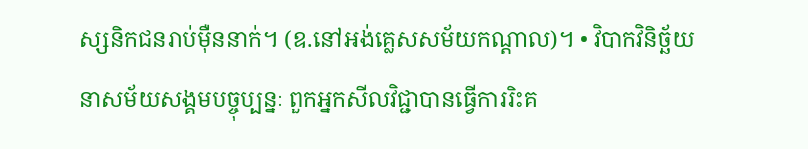ស្សនិកជនរាប់ម៉ឺននាក់។ (ឧ.នៅអង់គ្លេសសម័យកណ្តាល)។ • វិបាកវិនិច្ឆ័យនាសម័យសង្គមបច្ចុប្បន្នៈ ពួកអ្នកសីលវិជ្ជាបានធ្វើការរិះគ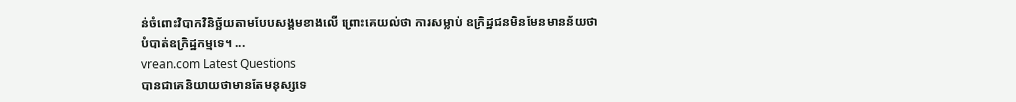ន់ចំពោះវិបាកវិនិច្ឆ័យតាមបែបសង្គមខាងលើ ព្រោះគេយល់ថា ការសម្លាប់ ឧក្រិដ្ឋជនមិនមែនមានន័យថាបំបាត់ឧក្រិដ្ឋកម្មទេ។ ...
vrean.com Latest Questions
បានជាគេនិយាយថាមានតែមនុស្សទេ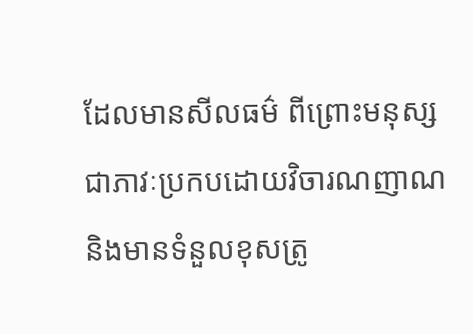ដែលមានសីលធម៌ ពីព្រោះមនុស្សជាភាវៈប្រកបដោយវិចារណញាណ និងមានទំនួលខុសត្រូ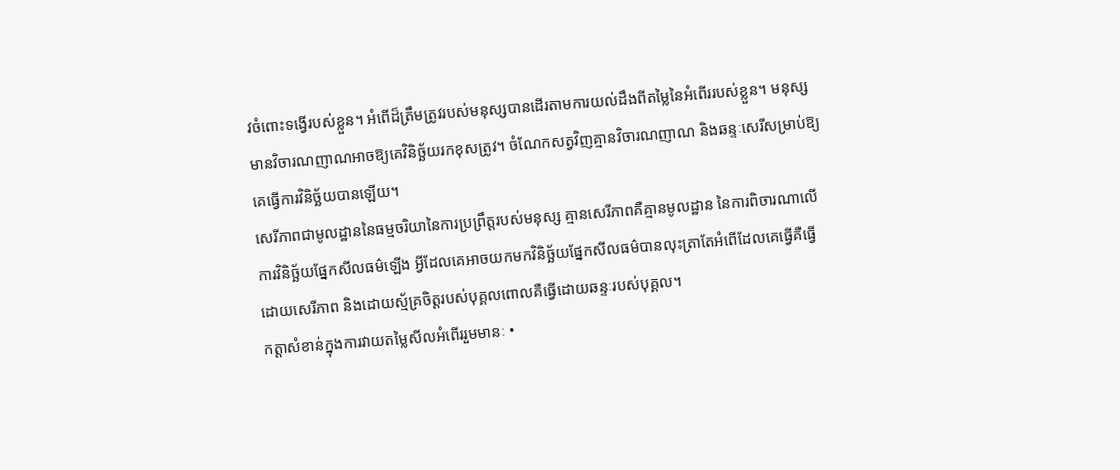វចំពោះទង្វើរបស់ខ្លួន។ អំពើដ៏ត្រឹមត្រូវរបស់មនុស្សបានដើរតាមការយល់ដឹងពីតម្លៃនៃអំពើររបស់ខ្លួន។ មនុស្សមានវិចារណញាណអាចឱ្យគេវិនិច្ឆ័យរកខុសត្រូវ។ ចំណែកសត្វវិញគ្មានវិចារណញាណ និងឆន្ទៈសេរីសម្រាប់ឱ្យគេធ្វើការវិនិច្ឆ័យបានឡើយ។
សេរីភាពជាមូលដ្ឋាននៃធម្មចរិយានៃការប្រព្រឹត្តរបស់មនុស្ស គ្មានសេរីភាពគឺគ្មានមូលដ្ឋាន នៃការពិចារណាលើការវិនិច្ឆ័យផ្នែកសីលធម៌ឡើង អ្វីដែលគេអាចយកមកវិនិច្ឆ័យផ្នែកសីលធម៌បានលុះត្រាតែអំពើដែលគេធ្វើគឺធ្វើដោយសេរីភាព និងដោយស្ម័គ្រចិត្តរបស់បុគ្គលពោលគឺធ្វើដោយឆន្ទៈរបស់បុគ្គល។
កត្តាសំខាន់ក្នុងការវាយតម្លៃសីលអំពើររួមមានៈ •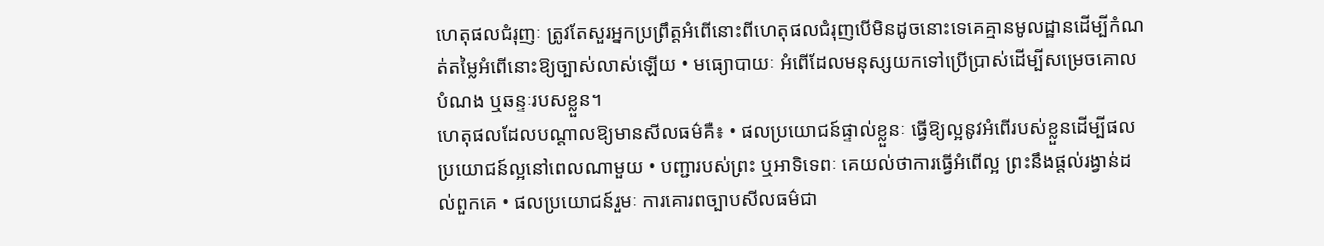ហេតុផលជំរុញៈ ត្រូវតែសួរអ្នកប្រព្រឹត្តអំពើនោះពីហេតុផលជំរុញបើមិនដូចនោះទេគេគ្មានមូលដ្ឋានដើម្បីកំណត់តម្លៃអំពើនោះឱ្យច្បាស់លាស់ឡើយ • មធ្យោបាយៈ អំពើដែលមនុស្សយកទៅប្រើប្រាស់ដើម្បីសម្រេចគោលបំណង ឬឆន្ទៈរបសខ្លួន។
ហេតុផលដែលបណ្តាលឱ្យមានសីលធម៌គឺ៖ • ផលប្រយោជន៍ផ្ទាល់ខ្លួនៈ ធ្វើឱ្យល្អនូវអំពើរបស់ខ្លួនដើម្បីផលប្រយោជន៍ល្អនៅពេលណាមួយ • បញ្ជារបស់ព្រះ ឬអាទិទេពៈ គេយល់ថាការធ្វើអំពើល្អ ព្រះនឹងផ្តល់រង្វាន់ដល់ពួកគេ • ផលប្រយោជន៍រួមៈ ការគោរពច្បាបសីលធម៌ជា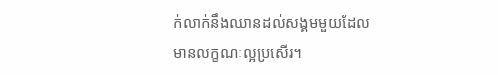ក់លាក់នឹងឈានដល់សង្គមមួយដែលមានលក្ខណៈល្អប្រសើរ។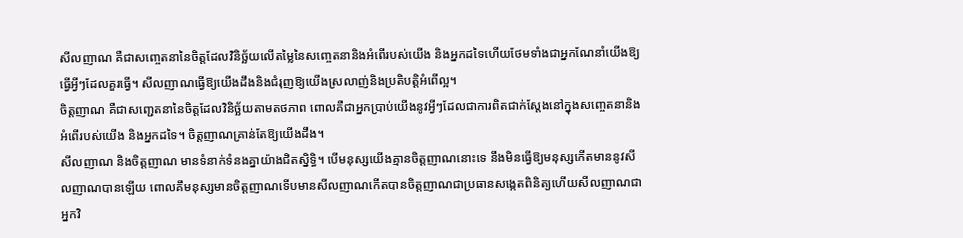សីលញាណ គឺជាសញ្ចេតនានៃចិត្តដែលវិនិច្ឆ័យលើតម្លៃនៃសញ្ចេតនានិងអំពើរបស់យើង និងអ្នកដទៃហើយថែមទាំងជាអ្នកណែនាំយើងឱ្យធ្វើអ្វីៗដែលគួរធ្វើ។ សីលញាណធ្វើឱ្យយើងដឹងនិងជំរុញឱ្យយើងស្រលាញ់និងប្រតិបត្តិអំពើល្អ។
ចិត្តញាណ គឺជាសញ្ជេតនានៃចិត្តដែលវិនិច្ឆ័យតាមតថភាព ពោលគឺជាអ្នកប្រាប់យើងនូវអ្វីៗដែលជាការពិតជាក់ស្តែងនៅក្នុងសញ្ចេតនានិងអំពើរបស់យើង និងអ្នកដទៃ។ ចិត្តញាណគ្រាន់តែឱ្យយើងដឹង។
សីលញាណ និងចិត្តញាណ មានទំនាក់ទំនងគ្នាយ៉ាងជិតស្និទ្ធិ។ បើមនុស្សយើងគ្មានចិត្តញាណនោះទេ នឹងមិនធ្វើឱ្យមនុស្សកើតមាននូវសីលញាណបានឡើយ ពោលគឹមនុស្សមានចិត្តញាណទើបមានសីលញាណកើតបានចិត្តញាណជាប្រធានសង្កេតពិនិត្យហើយសីលញាណជាអ្នកវិ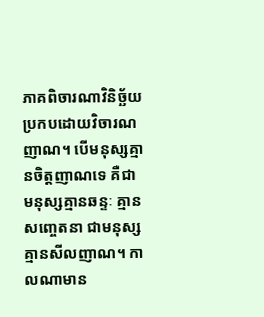ភាគពិចារណាវិនិច្ឆ័យប្រកបដោយវិចារណញាណ។ បើមនុស្សគ្មានចិត្តញាណទេ គឺជាមនុស្សគ្មានឆន្ទៈ គ្មានសញ្ចេតនា ជាមនុស្សគ្មានសីលញាណ។ កាលណាមាន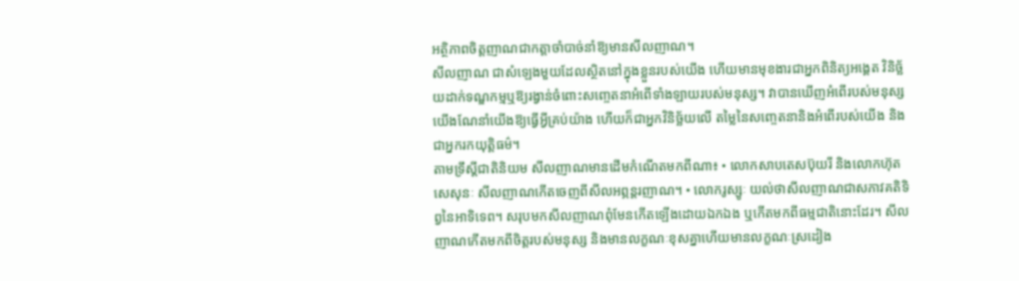អត្ថិភាពចិត្តញាណជាកត្តាចាំបាច់នាំឱ្យមានសីលញាណ។
សីលញាណ ជាសំឡេងមួយដែលស្ថិតនៅក្នុងខ្លួនរបស់យើង ហើយមានមុខងារជាអ្នកពិនិត្យអង្គេត វិនិច្ឆ័យដាក់ទណ្ឌកម្មឬឱ្យរង្វាន់ចំពោះសញ្ចេតនាអំពើទាំងឡាយរបស់មនុស្ស។ វាបានឃើញអំពើរបស់មនុស្សយើងណែនាំយើងឱ្យធ្វើអ្វីគ្រប់យ៉ាង ហើយក៏ជាអ្នកវិនិច្ឆ័យលើ តម្លៃនៃសញ្ចេតនានិងអំពើរបស់យើង និងជាអ្នករកយុត្តិធម៌។
តាមទ្រឹស្តីជាតិនិយម សីលញាណមានដើមកំណើតមកពីណា៖ • លោកសាបតេសប៊ុយរី និងលោកហ៊ុតសេសុនៈ សីលញាណកើតចេញពីសីលអព្ភន្តរញាណ។ • លោករូស្សូៈ យល់ថាសីលញាណជាសភាវគតិទិព្វនៃអាទិទេព។ សរុបមកសីលញាណពុំមែនកើតឡើងដោយឯកឯង ឬកើតមកពីធម្មជាតិនោះដែរ។ សីលញាណកើតមកពីចិត្តរបស់មនុស្ស និងមានលក្ខណៈខុសគ្នាហើយមានលក្ខណៈស្រដៀង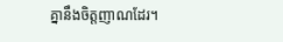គ្នានឹងចិត្តញាណដែរ។